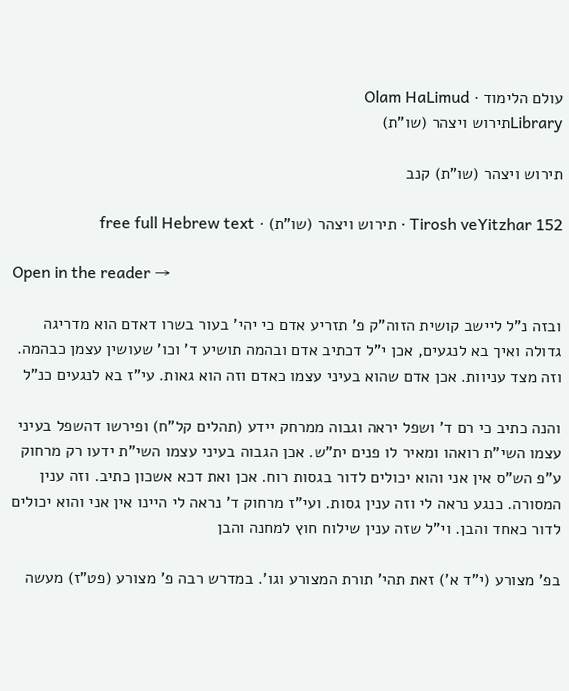עולם הלימוד · Olam HaLimud
Libraryתירוש ויצהר (שו"ת)

תירוש ויצהר (שו"ת) קנב

Tirosh veYitzhar 152 · תירוש ויצהר (שו"ת) · free full Hebrew text

Open in the reader →

ובזה נ"ל ליישב קושית הזוה"ק פ' תזריע אדם כי יהי' בעור בשרו דאדם הוא מדריגה גדולה ואיך בא לנגעים, אכן י"ל דכתיב אדם ובהמה תושיע ד' וכו' שעושין עצמן כבהמה. וזה מצד עניוות. אכן אדם שהוא בעיני עצמו כאדם וזה הוא גאות. עי"ז בא לנגעים כנ"ל

והנה כתיב כי רם ד' ושפל יראה וגבוה ממרחק יידע (תהלים קל"ח) ופירשו דהשפל בעיני עצמו השי"ת רואהו ומאיר לו פנים ית"ש. אכן הגבוה בעיני עצמו השי"ת ידעו רק מרחוק ע"פ הש"ס אין אני והוא יכולים לדור בגסות רוח. אכן ואת דכא אשכון כתיב. וזה ענין המסורה. כנגע נראה לי וזה ענין גסות. ועי"ז מרחוק ד' נראה לי היינו אין אני והוא יכולים לדור כאחד והבן. וי"ל שזה ענין שילוח חוץ למחנה והבן

בפ' מצורע (י"ד א') זאת תהי' תורת המצורע וגו'. במדרש רבה פ' מצורע (פט"ז) מעשה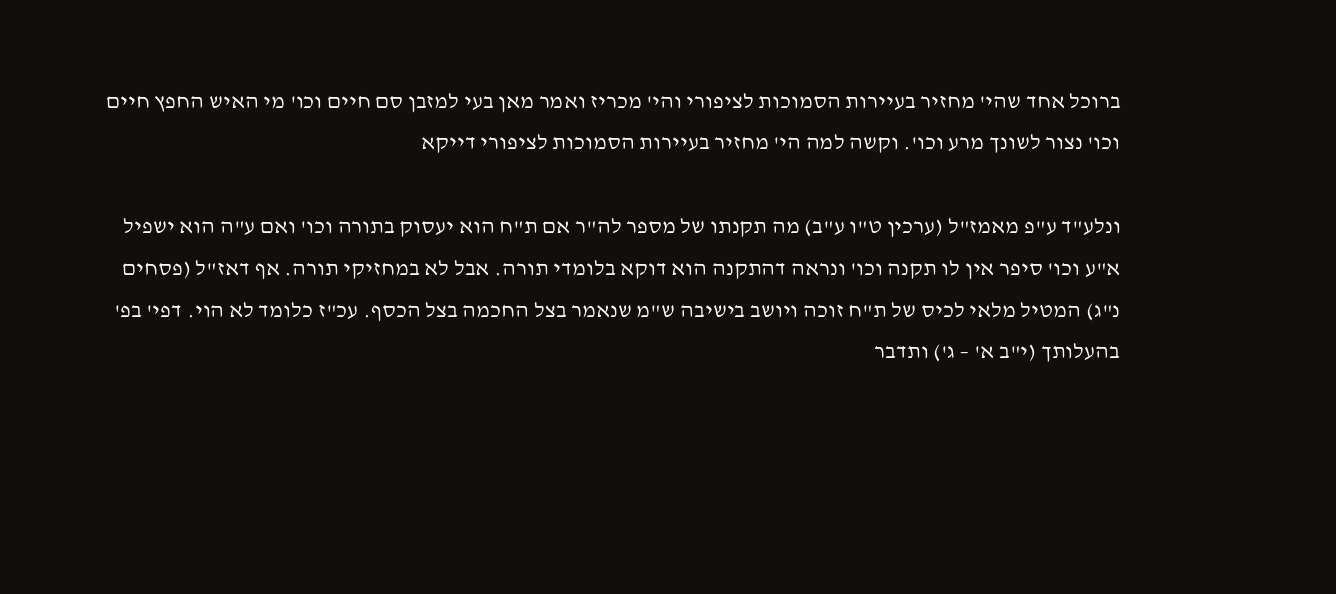ברוכל אחד שהי' מחזיר בעיירות הסמוכות לציפורי והי' מכריז ואמר מאן בעי למזבן סם חיים וכו' מי האיש החפץ חיים וכו' נצור לשונך מרע וכו'. וקשה למה הי' מחזיר בעיירות הסמוכות לציפורי דייקא

ונלע"ד ע"פ מאמז"ל (ערכין ט"ו ע"ב) מה תקנתו של מספר לה"ר אם ת"ח הוא יעסוק בתורה וכו' ואם ע"ה הוא ישפיל א"ע וכו' סיפר אין לו תקנה וכו' ונראה דהתקנה הוא דוקא בלומדי תורה. אבל לא במחזיקי תורה. אף דאז"ל (פסחים נ"ג) המטיל מלאי לכיס של ת"ח זוכה ויושב בישיבה ש"מ שנאמר בצל החכמה בצל הכסף. עכ"ז כלומד לא הוי. דפי' בפ' בהעלותך (י"ב א' – ג') ותדבר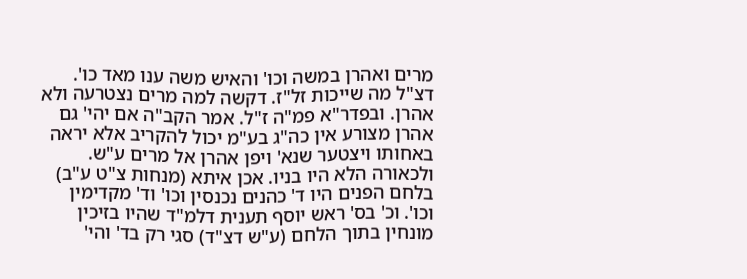מרים ואהרן במשה וכו' והאיש משה ענו מאד כו'. דצ"ל מה שייכות זל"ז. דקשה למה מרים נצטרעה ולא אהרן. ובפדר"א פמ"ה ז"ל. אמר הקב"ה אם יהי' גם אהרן מצורע אין כה"ג בע"מ יכול להקריב אלא יראה באחותו ויצטער שנא' ויפן אהרן אל מרים ע"ש. ולכאורה הלא היו בניו. אכן איתא (מנחות צ"ט ע"ב) בלחם הפנים היו ד' כהנים נכנסין וכו' וד' מקדימין וכו'. וכ' בס' ראש יוסף תענית דלמ"ד שהיו בזיכין מונחין בתוך הלחם (ע"ש דצ"ד) סגי רק בד' והי'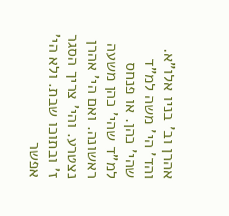אהרן וב' בניו אלו"א. והד' הי' משה למ"ד שהי' כהן. או פנחס למ"ד שהי' כהן משעה ראשונה. ואם הי' אהרן נצטרע. והי' צריך הסגר ז' ובתוכו שבת. ולא הי' אפשר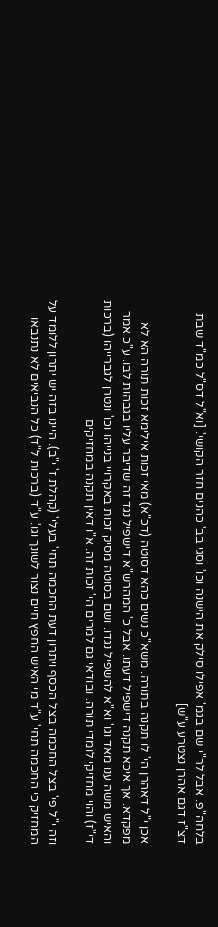בלחה"פ. אבל לר"י שם בגמ' אפילו סילק את הישנה וכו' וסגי בב' כהנים חזר הקושי'. [וא"ל דס"ל כמ"ד שבת דצ"ז דגם אהרן נצטרע ע"ש]

אכן י"ל דאהרן הי' לו תקנה בתורה. משא"כ נשים כהא דסוטה (דכ"א) מאי זכות אילימא זכות תורה הא לא מפקדא. אך איכא תקנה דישפיל דעתו. אבל כ' המהרש"א דישפיל נגד זה שדיבר עליו בגבהות לבו. ע"כ אמר והאיש משה ענו מאד וגו' וא"א להשפיל נגדו. ושם בסוטה מסיק זכות באקרויי בנייהו וכו' ונטרן לגברייהו (ברכות די"ז) והוי מחזיקי לומדי תורה. ובודאי גם למרים הי' זכות זה. א"ו דאין תקנה במחזיקים

וזה י"ל פי' בצל החכמה בצל הכסף ויתרון דעת החכמה תחי' בעלי' (קהלת ז' י"ב). היינו בזה יש יתרון ללומד על המחזיק כי החכמה תחי' ע"ד מי האיש החפץ חיים נצור לשונך וגו'. ע"ד (ברכות ל"ד) כל הנביאים לא נתנבאו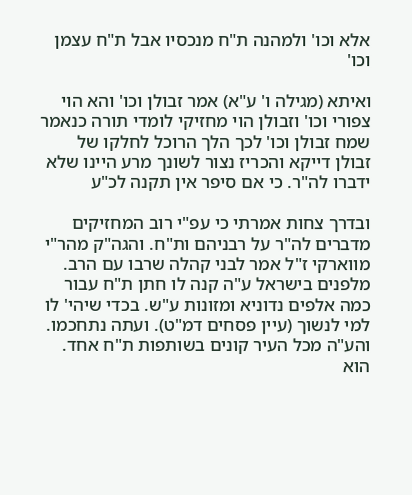אלא וכו' ולמהנה ת"ח מנכסיו אבל ת"ח עצמן וכו'

ואיתא (מגילה ו' ע"א) אמר זבולן וכו' והא הוי צפורי וכו' וזבולן הוי מחזיקי לומדי תורה כנאמר שמח זבולן וכו' לכך הלך הרוכל לחלקו של זבולן דייקא והכריז נצור לשונך מרע היינו שלא ידברו לה"ר. כי אם סיפר אין תקנה לכ"ע

ובדרך צחות אמרתי כי עפ"י רוב המחזיקים מדברים לה"ר על רבניהם ות"ח. והגה"ק מהר"י מווארקי ז"ל אמר לבני קהלה שרבו עם הרב. מלפנים בישראל ע"ה קנה לו חתן ת"ח עבור כמה אלפים נדוניא ומזונות ע"ש. בכדי שיהי' לו למי לנשוך (עיין פסחים דמ"ט). ועתה נתחכמו. והע"ה מכל העיר קונים בשותפות ת"ח אחד. הוא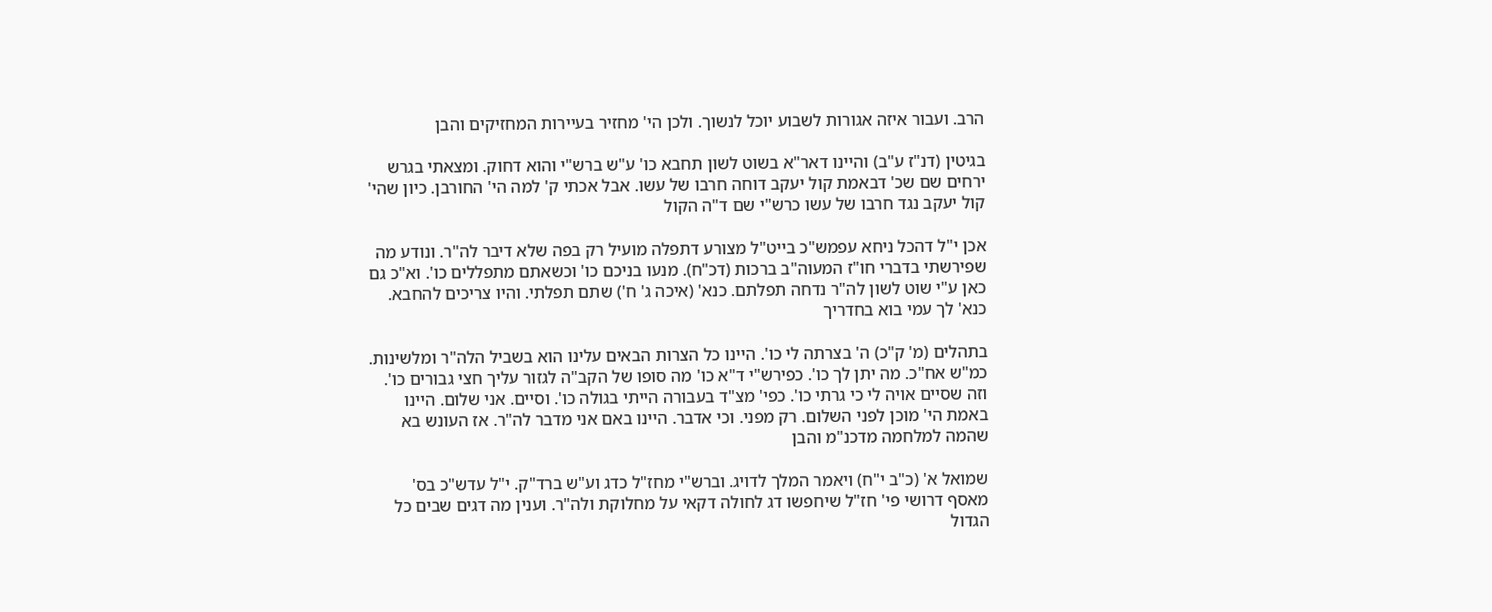הרב. ועבור איזה אגורות לשבוע יוכל לנשוך. ולכן הי' מחזיר בעיירות המחזיקים והבן

בגיטין (דנ"ז ע"ב) והיינו דאר"א בשוט לשון תחבא כו' ע"ש ברש"י והוא דחוק. ומצאתי בגרש ירחים שם שכ' דבאמת קול יעקב דוחה חרבו של עשו. אבל אכתי ק' למה הי' החורבן. כיון שהי' קול יעקב נגד חרבו של עשו כרש"י שם ד"ה הקול

אכן י"ל דהכל ניחא עפמש"כ בייט"ל מצורע דתפלה מועיל רק בפה שלא דיבר לה"ר. ונודע מה שפירשתי בדברי חו"ז המעוה"ב ברכות (דכ"ח). מנעו בניכם כו' וכשאתם מתפללים כו'. וא"כ גם כאן ע"י שוט לשון לה"ר נדחה תפלתם. כנא' (איכה ג' ח') שתם תפלתי. והיו צריכים להחבא. כנא' לך עמי בוא בחדריך

בתהלים (מ' ק"כ) ה' בצרתה לי כו'. היינו כל הצרות הבאים עלינו הוא בשביל הלה"ר ומלשינות. כמ"ש אח"כ. מה יתן לך כו'. כפירש"י ד"א כו' מה סופו של הקב"ה לגזור עליך חצי גבורים כו'. וזה שסיים אויה לי כי גרתי כו'. כפי' מצ"ד בעבורה הייתי בגולה כו'. וסיים. אני שלום. היינו באמת הי' מוכן לפני השלום. רק מפני. וכי אדבר. היינו באם אני מדבר לה"ר. אז העונש בא שהמה למלחמה מדכנ"מ והבן

שמואל א' (כ"ב י"ח) ויאמר המלך לדויג. וברש"י מחז"ל כדג וע"ש ברד"ק. י"ל עדש"כ בס' מאסף דרושי פי' חז"ל שיחפשו דג לחולה דקאי על מחלוקת ולה"ר. וענין מה דגים שבים כל הגדול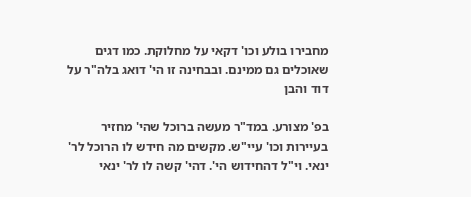מחבירו בולע וכו' דקאי על מחלוקת. כמו דגים שאוכלים גם ממינם. ובבחינה זו הי' דואג בלה"ר על דוד והבן

בפ' מצורע. במד"ר מעשה ברוכל שהי' מחזיר בעיירות וכו' עיי"ש. מקשים מה חידש לו הרוכל לר' ינאי. וי"ל דהחידוש הי'. דהי' קשה לו לר' ינאי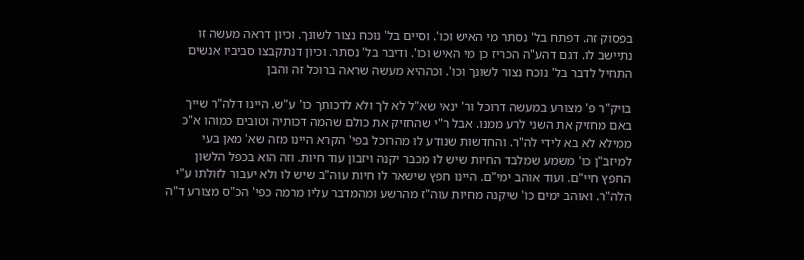בפסוק זה. דפתח בל' נסתר מי האיש וכו'. וסיים בל' נוכח נצור לשונך. וכיון דראה מעשה זו נתיישב לו. דגם דהע"ה הכריז כן מי האיש וכו'. ודיבר בל' נסתר. וכיון דנתקבצו סביביו אנשים התחיל לדבר בל' נוכח נצור לשונך וכו'. וכההיא מעשה שראה ברוכל זה והבן

בויק"ר פ' מצורע במעשה דרוכל ור' ינאי שא"ל לא לך ולא לדכותך כו' ע"ש. היינו דלה"ר שייך באם מחזיק את השני לרע ממנו. אבל ר"י שהחזיק את כולם שהמה דכותיה וטובים כמוהו א"כ ממילא לא בא לידי לה"ר. והחדשות שנודע לו מהרוכל בפי' הקרא היינו מזה שא' מאן בעי למיזב"ן כו' משמע שמלבד החיות שיש לו מכבר יקנה ויזבון עוד חיות. וזה הוא בכפל הלשון החפץ חיי"ם. ועוד אוהב ימי"ם. היינו חפץ שישאר לו חיות עוה"ב שיש לו ולא יעבור לזולתו ע"י הלה"ר. ואוהב ימים כו' שיקנה מחיות עוה"ז מהרשע ומהמדבר עליו מרמה כפי' הכ"ס מצורע ד"ה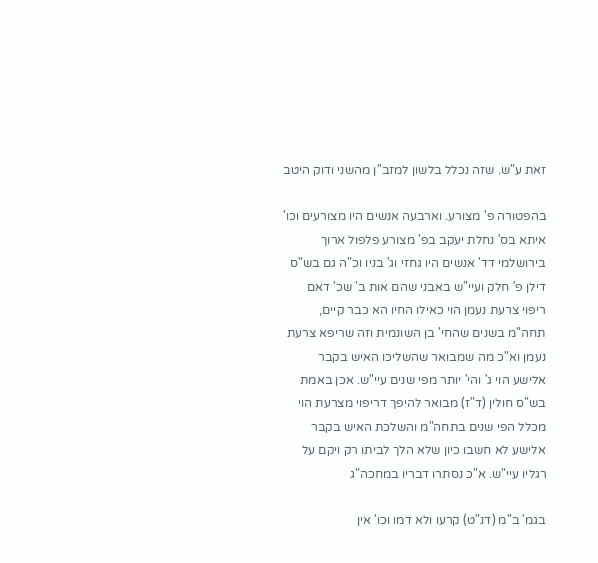זאת ע"ש. שזה נכלל בלשון למזב"ן מהשני ודוק היטב

בהפטורה פ' מצורע. וארבעה אנשים היו מצורעים וכו' איתא בס' נחלת יעקב בפ' מצורע פלפול ארוך בירושלמי דד' אנשים היו גחזי וג' בניו וכ"ה גם בש"ס דילן פ' חלק ועיי"ש באבני שהם אות ב' שכ' דאם ריפוי צרעת נעמן הוי כאילו החיו הא כבר קיים, תחה"מ בשנים שהחי' בן השונמית וזה שריפא צרעת נעמן וא"כ מה שמבואר שהשליכו האיש בקבר אלישע הוי ג' והי' יותר מפי שנים עיי"ש. אכן באמת בש"ס חולין (ד"ז) מבואר להיפך דריפוי מצרעת הוי מכלל הפי שנים בתחה"מ והשלכת האיש בקבר אלישע לא חשבו כיון שלא הלך לביתו רק ויקם על רגליו עיי"ש. א"כ נסתרו דבריו במחכה"ג

בגמ' ב"מ (דנ"ט) קרעו ולא דמו וכו' אין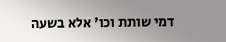דמי שותת וכו' אלא בשעה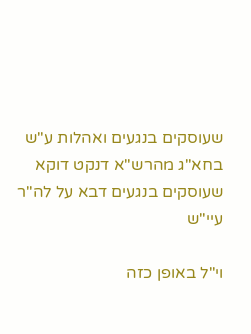שעוסקים בנגעים ואהלות ע"ש בחא"ג מהרש"א דנקט דוקא שעוסקים בנגעים דבא על לה"ר עיי"ש

וי"ל באופן כזה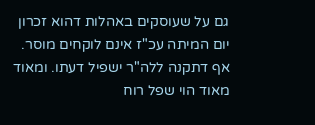גם על שעוסקים באהלות דהוא זכרון יום המיתה עכ"ז אינם לוקחים מוסר. אף דתקנה ללה"ר ישפיל דעתו. ומאוד מאוד הוי שפל רוח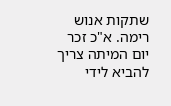שתקות אנוש רימה. א"כ זכר יום המיתה צריך להביא לידי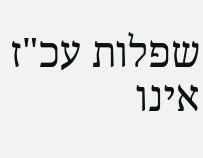שפלות עכ"ז אינו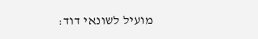מועיל לשונאי דוד: